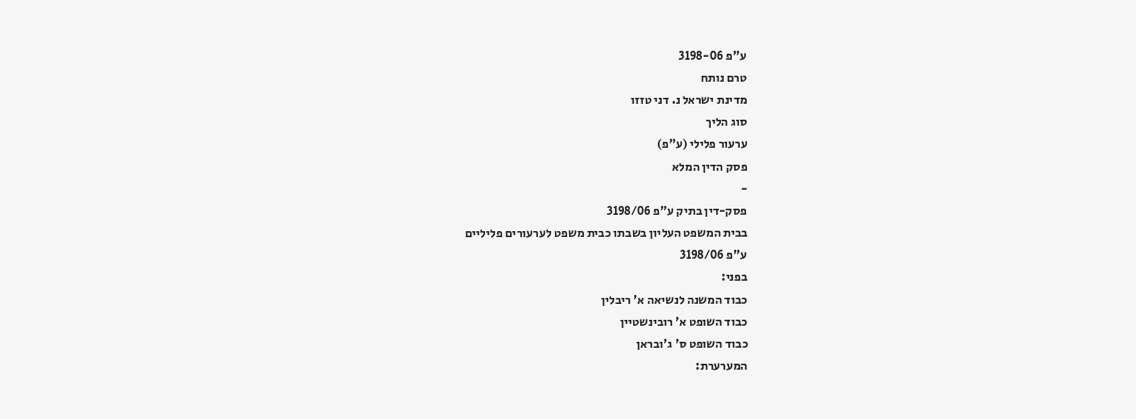ע"פ 3198-06
טרם נותח
מדינת ישראל נ. דני טזזו
סוג הליך
ערעור פלילי (ע"פ)
פסק הדין המלא
-
פסק-דין בתיק ע"פ 3198/06
בבית המשפט העליון בשבתו כבית משפט לערעורים פליליים
ע"פ 3198/06
בפני:
כבוד המשנה לנשיאה א' ריבלין
כבוד השופט א' רובינשטיין
כבוד השופט ס' ג'ובראן
המערערת: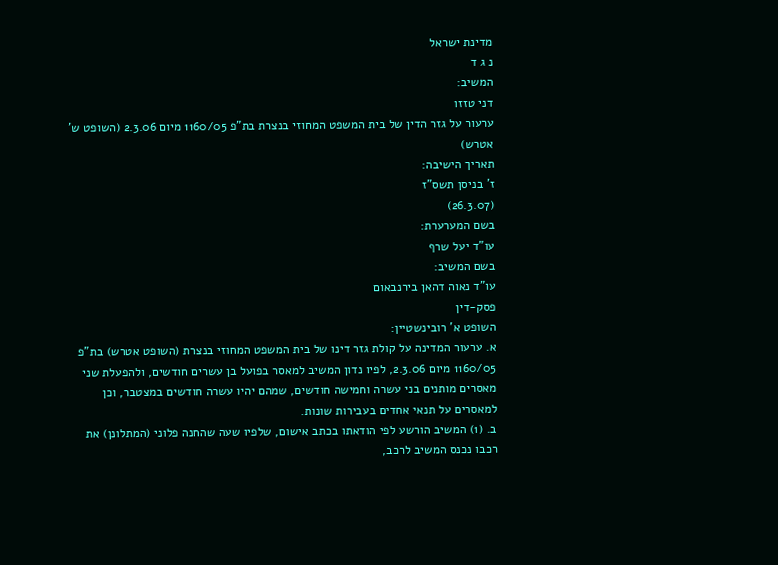מדינת ישראל
נ ג ד
המשיב:
דני טזזו
ערעור על גזר הדין של בית המשפט המחוזי בנצרת בת"פ 1160/05 מיום 2.3.06 (השופט ש' אטרש)
תאריך הישיבה:
ז' בניסן תשס"ז
(26.3.07)
בשם המערערת:
עו"ד יעל שרף
בשם המשיב:
עו"ד נאוה דהאן בירנבאום
פסק-דין
השופט א' רובינשטיין:
א. ערעור המדינה על קולת גזר דינו של בית המשפט המחוזי בנצרת (השופט אטרש) בת"פ 1160/05 מיום 2.3.06, לפיו נדון המשיב למאסר בפועל בן עשרים חודשים, ולהפעלת שני מאסרים מותנים בני עשרה וחמישה חודשים, שמהם יהיו עשרה חודשים במצטבר, וכן למאסרים על תנאי אחדים בעבירות שונות.
ב. (1) המשיב הורשע לפי הודאתו בכתב אישום, שלפיו שעה שהחנה פלוני (המתלונן) את רכבו נכנס המשיב לרכב,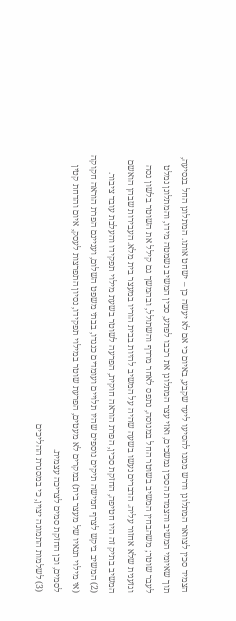הצמיד סכין לצוואר המתלונן ודרש ממנו להסיעו ליעד שקבע, באיום כי אם לא יעשה כן – ישחט אותו. המתלונן החל בנסיעה, תוך שאיומי המשיב והצמדת הסכין נמשכים, ואזי עצר המתלונן את רכבו לפתע, סכין המשיב נשמטה מידו, והמתלונן נמלט לעבר שוטר; משהבחין המשיב בשוטר החל במנוסה, נתפס לאחר מרדף והשתולל, ובהמשך גם קילל את השוטר בלשון גסה וגזענית שלא אחזור עליה. הדברים נעשו בשעה שהיה על המשיב להיות בבית הוריו במעצר בית מלא. העבירות שבהן הואשם המשיב בתיק זה היו חטיפה, החזקת סכין, הפרת הוראה חוקית, הפרעה לשוטר בשעת מילוי תפקידו והעלבת עובד ציבור.
(2) המשיב ביקש לצרף חמישה תיקים נוספים שהיו תלויים ועומדים כנגדו, בבתי משפט השלום, ועניינם הפרת הוראה חקוקה (אי מילוי תנאיו של מעצר בית) במקרים לא מעטים, הפרעת שוטר במילוי תפקידו, נסיון התפרצות לעסק, איום והדחת קטין לסמים, וכן החזקת סמים לצריכה עצמית.
(3) לשלמות התמונה יצוין, כי במסגרת ההליכים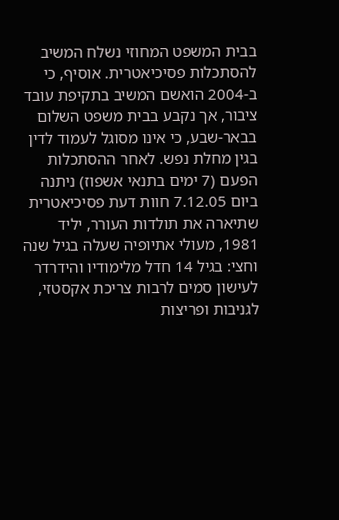בבית המשפט המחוזי נשלח המשיב להסתכלות פסיכיאטרית. אוסיף, כי ב-2004 הואשם המשיב בתקיפת עובד ציבור, אך נקבע בבית משפט השלום בבאר-שבע, כי אינו מסוגל לעמוד לדין בגין מחלת נפש. לאחר ההסתכלות הפעם (7 ימים בתנאי אשפוז) ניתנה ביום 7.12.05 חוות דעת פסיכיאטרית שתיארה את תולדות העורר, יליד 1981, מעולי אתיופיה שעלה בגיל שנה וחצי: בגיל 14 חדל מלימודיו והידרדר לעישון סמים לרבות צריכת אקסטזי, לגניבות ופריצות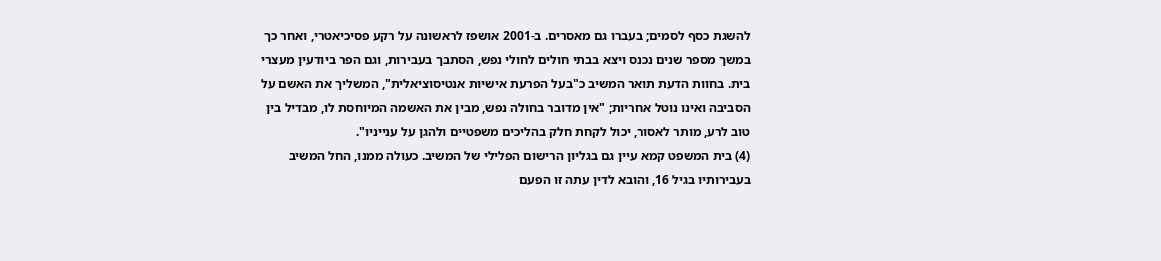להשגת כסף לסמים; בעברו גם מאסרים. ב-2001 אושפז לראשונה על רקע פסיכיאטרי, ואחר כך במשך מספר שנים נכנס ויצא בבתי חולים לחולי נפש, הסתבך בעבירות, וגם הפר ביודעין מעצרי בית. בחוות הדעת תואר המשיב כ"בעל הפרעת אישיות אנטיסוציאלית", המשליך את האשם על הסביבה ואינו נוטל אחריות; "אין מדובר בחולה נפש, מבין את האשמה המיוחסת לו, מבדיל בין טוב לרע, מותר לאסור, יכול לקחת חלק בהליכים משפטיים ולהגן על ענייניו".
(4) בית המשפט קמא עיין גם בגליון הרישום הפלילי של המשיב. כעולה ממנו, החל המשיב בעבירותיו בגיל 16, והובא לדין עתה זו הפעם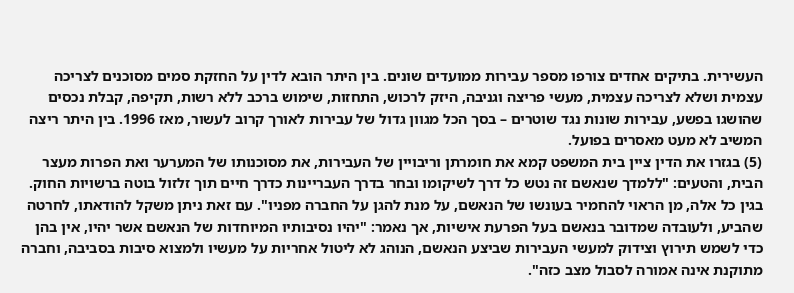העשירית. בתיקים אחדים צורפו מספר עבירות ממועדים שונים. בין היתר הובא לדין על החזקת סמים מסוכנים לצריכה עצמית ושלא לצריכה עצמית, מעשי פריצה וגניבה, היזק לרכוש, התחזות, שימוש ברכב ללא רשות, תקיפה, קבלת נכסים שהושגו בפשע, עבירות שונות נגד שוטרים – בסך הכל מגוון גדול של עבירות לאורך קרוב לעשור, מאז 1996. בין היתר ריצה המשיב לא מעט מאסרים בפועל.
(5) בגזרו את הדין ציין בית המשפט קמא את חומרתן וריבויין של העבירות, את מסוכנותו של המערער ואת הפרות מעצר הבית, והטעים: "ללמדך שנאשם זה נטש כל דרך לשיקומו ובחר בדרך העבריינות כדרך חיים תוך זלזול בוטה ברשויות החוק. בגין כל אלה, מן הראוי להחמיר בעונשו של הנאשם, על מנת להגן על החברה מפניו". עם זאת ניתן משקל להודאתו, לחרטה שהביע, ולעובדה שמדובר בנאשם בעל הפרעת אישיות, אך נאמר: "יהיו נסיבותיו המיוחדות של הנאשם אשר יהיו, אין בהן כדי לשמש תירוץ וצידוק למעשי העבירות שביצע הנאשם, הנוהג לא ליטול אחריות על מעשיו ולמצוא סיבות בסביבה, וחברה מתוקנת אינה אמורה לסבול מצב כזה".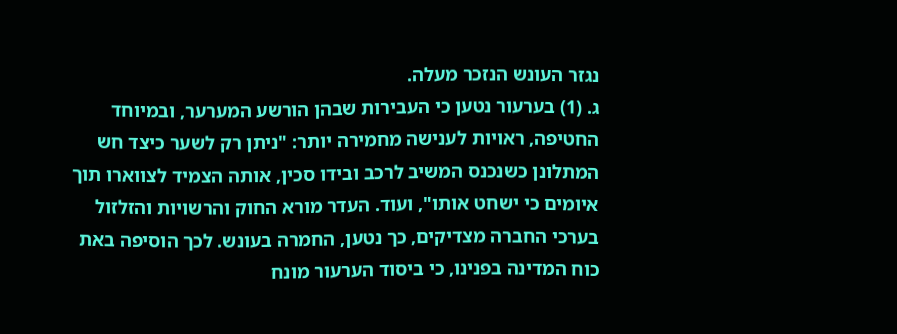נגזר העונש הנזכר מעלה.
ג. (1) בערעור נטען כי העבירות שבהן הורשע המערער, ובמיוחד החטיפה, ראויות לענישה מחמירה יותר: "ניתן רק לשער כיצד חש המתלונן כשנכנס המשיב לרכב ובידו סכין, אותה הצמיד לצווארו תוך איומים כי ישחט אותו", ועוד. העדר מורא החוק והרשויות והזלזול בערכי החברה מצדיקים, כך נטען, החמרה בעונש. לכך הוסיפה באת כוח המדינה בפנינו, כי ביסוד הערעור מונח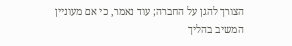הצורך להגן על החברה; עוד נאמר, כי אם מעוניין המשיב בהליך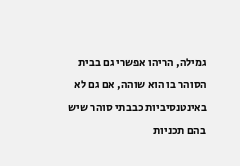גמילה, הריהו אפשרי גם בבית הסוהר בו הוא שוהה, אם גם לא באינטנסיביות כבבתי סוהר שיש בהם תכניות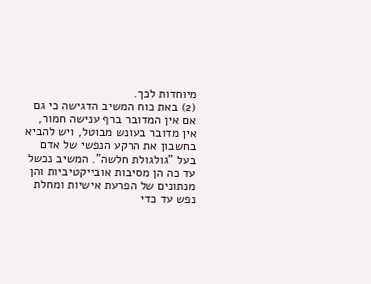מיוחדות לכך.
(2) באת כוח המשיב הדגישה כי גם אם אין המדובר ברף ענישה חמור, אין מדובר בעונש מבוטל, ויש להביא בחשבון את הרקע הנפשי של אדם בעל "גולגולת חלשה". המשיב נכשל עד כה הן מסיבות אובייקטיביות והן מנתונים של הפרעת אישיות ומחלת נפש עד כדי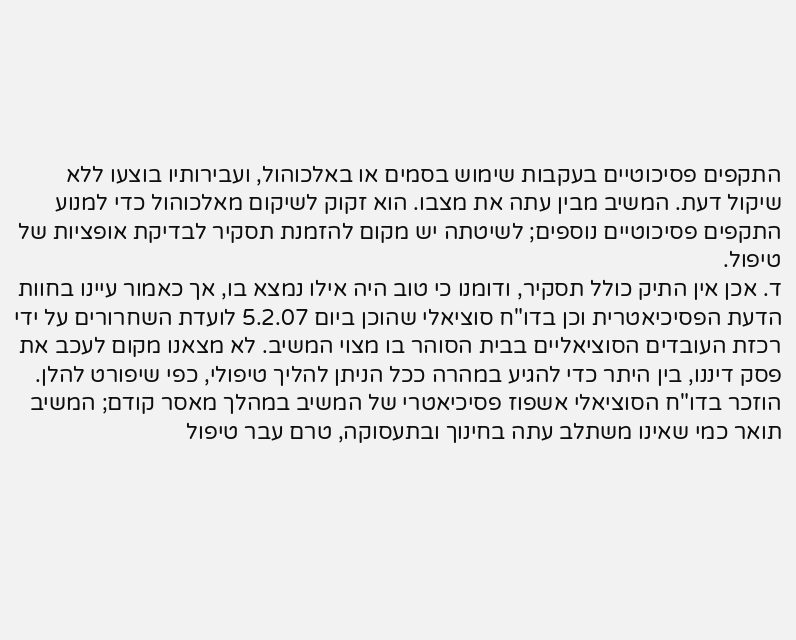התקפים פסיכוטיים בעקבות שימוש בסמים או באלכוהול, ועבירותיו בוצעו ללא שיקול דעת. המשיב מבין עתה את מצבו. הוא זקוק לשיקום מאלכוהול כדי למנוע התקפים פסיכוטיים נוספים; לשיטתה יש מקום להזמנת תסקיר לבדיקת אופציות של טיפול.
ד. אכן אין התיק כולל תסקיר, ודומנו כי טוב היה אילו נמצא בו, אך כאמור עיינו בחוות הדעת הפסיכיאטרית וכן בדו"ח סוציאלי שהוכן ביום 5.2.07 לועדת השחרורים על ידי רכזת העובדים הסוציאליים בבית הסוהר בו מצוי המשיב. לא מצאנו מקום לעכב את פסק דיננו, בין היתר כדי להגיע במהרה ככל הניתן להליך טיפולי, כפי שיפורט להלן. הוזכר בדו"ח הסוציאלי אשפוז פסיכיאטרי של המשיב במהלך מאסר קודם; המשיב תואר כמי שאינו משתלב עתה בחינוך ובתעסוקה, טרם עבר טיפול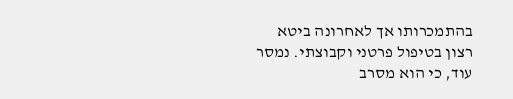בהתמכרותו אך לאחרונה ביטא רצון בטיפול פרטני וקבוצתי. נמסר עוד, כי הוא מסרב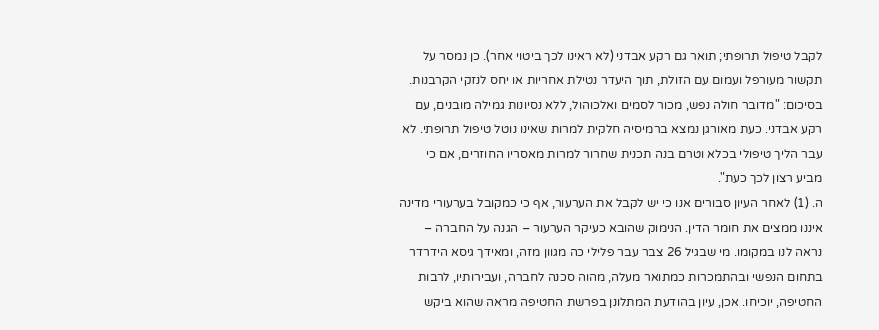לקבל טיפול תרופתי; תואר גם רקע אבדני (לא ראינו לכך ביטוי אחר). כן נמסר על תקשור מעורפל ועמום עם הזולת, תוך היעדר נטילת אחריות או יחס לנזקי הקרבנות. בסיכום: "מדובר חולה נפש, מכור לסמים ואלכוהול, ללא נסיונות גמילה מובנים, עם רקע אבדני. כעת מאורגן נמצא ברמיסיה חלקית למרות שאינו נוטל טיפול תרופתי. לא עבר הליך טיפולי בכלא וטרם בנה תכנית שחרור למרות מאסריו החוזרים, אם כי מביע רצון לכך כעת".
ה. (1) לאחר העיון סבורים אנו כי יש לקבל את הערעור, אף כי כמקובל בערעורי מדינה איננו ממצים את חומר הדין. הנימוק שהובא כעיקר הערעור – הגנה על החברה – נראה לנו במקומו. מי שבגיל 26 צבר עבר פלילי כה מגוון מזה, ומאידך גיסא הידרדר בתחום הנפשי ובהתמכרות כמתואר מעלה, מהוה סכנה לחברה, ועבירותיו, לרבות החטיפה, יוכיחו. אכן, עיון בהודעת המתלונן בפרשת החטיפה מראה שהוא ביקש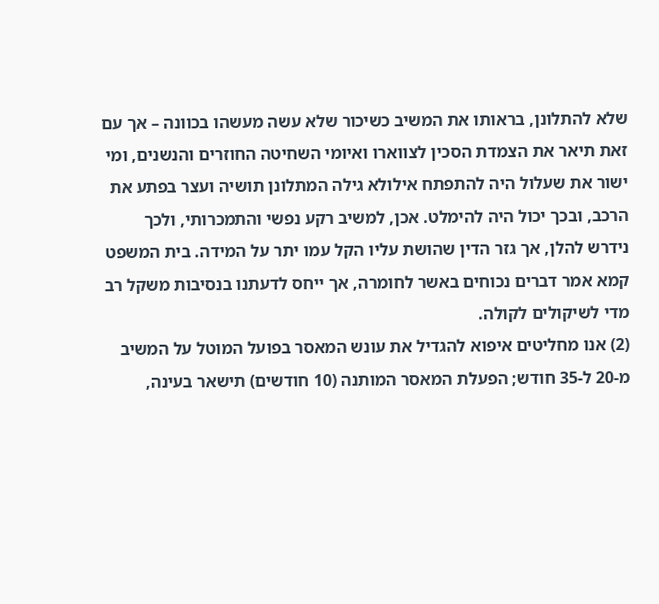שלא להתלונן, בראותו את המשיב כשיכור שלא עשה מעשהו בכוונה – אך עם זאת תיאר את הצמדת הסכין לצווארו ואיומי השחיטה החוזרים והנשנים, ומי ישור את שעלול היה להתפתח אילולא גילה המתלונן תושיה ועצר בפתע את הרכב, ובכך יכול היה להימלט. אכן, למשיב רקע נפשי והתמכרותי, ולכך נידרש להלן, אך גזר הדין שהושת עליו הקל עמו יתר על המידה. בית המשפט קמא אמר דברים נכוחים באשר לחומרה, אך ייחס לדעתנו בנסיבות משקל רב מדי לשיקולים לקולה.
(2) אנו מחליטים איפוא להגדיל את עונש המאסר בפועל המוטל על המשיב מ-20 ל-35 חודש; הפעלת המאסר המותנה (10 חודשים) תישאר בעינה,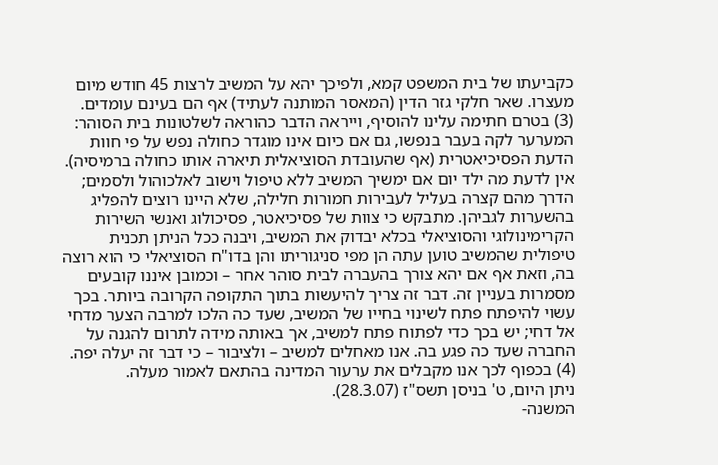כקביעתו של בית המשפט קמא, ולפיכך יהא על המשיב לרצות 45 חודש מיום מעצרו. שאר חלקי גזר הדין (המאסר המותנה לעתיד) אף הם בעינם עומדים.
(3) בטרם חתימה עלינו להוסיף, וייראה הדבר כהוראה לשלטונות בית הסוהר: המערער לקה בעבר בנפשו, גם אם כיום אינו מוגדר כחולה נפש על פי חוות הדעת הפסיכיאטרית (אף שהעובדת הסוציאלית תיארה אותו כחולה ברמיסיה). אין לדעת מה ילד יום אם ימשיך המשיב ללא טיפול וישוב לאלכוהול ולסמים; הדרך מהם קצרה בעליל לעבירות חמורות חלילה, שלא היינו רוצים להפליג בהשערות לגביהן. מתבקש כי צוות של פסיכיאטר, פסיכולוג ואנשי השירות הקרימינולוגי והסוציאלי בכלא יבדוק את המשיב, ויבנה ככל הניתן תכנית טיפולית שהמשיב טוען עתה הן מפי סניגוריתו והן בדו"ח הסוציאלי כי הוא רוצה בה, וזאת אף אם יהא צורך בהעברה לבית סוהר אחר – וכמובן איננו קובעים מסמרות בעניין זה. דבר זה צריך להיעשות בתוך התקופה הקרובה ביותר. בכך עשוי להיפתח פתח לשינוי בחייו של המשיב, שעד כה הלכו למרבה הצער מדחי אל דחי; יש בכך כדי לפתוח פתח למשיב, אך באותה מידה לתרום להגנה על החברה שעד כה פגע בה. אנו מאחלים למשיב – ולציבור – כי דבר זה יעלה יפה.
(4) בכפוף לכך אנו מקבלים את ערעור המדינה בהתאם לאמור מעלה.
ניתן היום, ט' בניסן תשס"ז (28.3.07).
המשנה-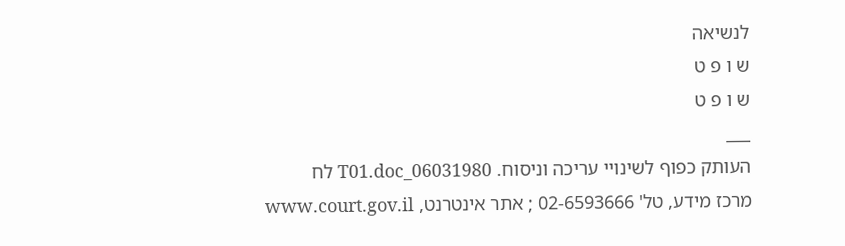לנשיאה
ש ו פ ט
ש ו פ ט
___
העותק כפוף לשינויי עריכה וניסוח. 06031980_T01.doc לח
מרכז מידע, טל' 02-6593666 ; אתר אינטרנט, www.court.gov.il